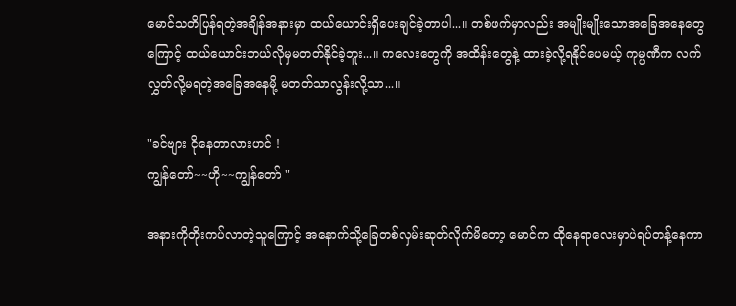မောင်သတိပြန်ရတဲ့အချိန်အနားမှာ ထယ်ယောင်းရှိပေးချင်ခဲ့တာပါ...။ တစ်ဖက်မှာလည်း အမျိုးမျိုးသောအခြေအနေတွေကြောင့် ထယ်ယောင်းဘယ်လိုမှမတတ်နိုင်ခဲ့ဘူး...။ ကလေးတွေကို အထိန်းတွေနဲ့ ထားခဲ့လို့ရနိုင်ပေမယ့် ကုမ္ပဏီက လက်လွှတ်လို့မရတဲ့အခြေအနေမို့ မတတ်သာလွန်းလို့သာ...။

"ခင်ဗျား ငိုနေတာလားဟင် !
ကျွန်တော်~~ဟို~~ကျွန်တော် "

အနားကိုတိုးကပ်လာတဲ့သူကြောင့် အနောက်သို့ခြေတစ်လှမ်းဆုတ်လိုက်မိတော့ မောင်က ထိုနေရာလေးမှာပဲရပ်တန့်နေကာ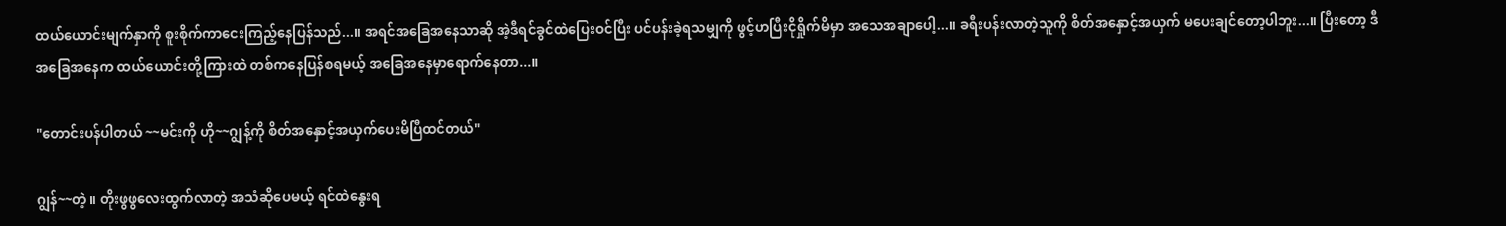ထယ်ယောင်းမျက်နှာကို စူးစိုက်ကာငေးကြည့်နေပြန်သည်...။ အရင်အခြေအ‌နေသာဆို အဲ့ဒီရင်ခွင်ထဲပြေးဝင်ပြီး ပင်ပန်းခဲ့ရသမျှကို ဖွင့်ဟပြီးငိုရှိုက်မိမှာ အသေအချာပေါ့...။ ခရီးပန်းလာတဲ့သူကို စိတ်အနှောင့်အယှက် မပေးချင်တော့ပါဘူး...။ ပြီးတော့ ဒီအခြေအနေက ထယ်ယောင်းတို့ကြားထဲ တစ်ကနေပြန်စရမယ့် အခြေအနေမှာရောက်နေတာ...။

"တောင်းပန်ပါတယ် ~~မင်းကို ဟို~~ဂျွန့်ကို စိတ်အနှောင့်အယှက်ပေးမိပြီထင်တယ်"

ဂျွန်~~တဲ့။ တိုးဖွဖွလေးထွက်လာတဲ့ အသံဆိုပေမယ့် ရင်ထဲနွေးရ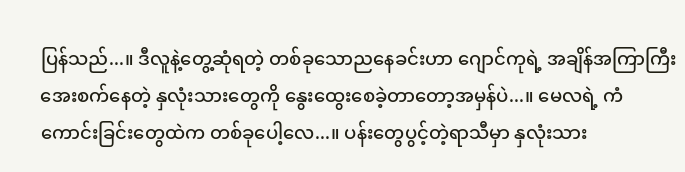ပြန်သည်...။ ဒီလူနဲ့တွေ့ဆုံရတဲ့ တစ်ခုသောညနေခင်းဟာ ဂျောင်ကုရဲ့ အချိန်အကြာကြီးအေးစက်နေတဲ့ နှလုံးသားတွေကို နွေးထွေးစေခဲ့တာတော့အမှန်ပဲ...။ မေလရဲ့ ကံကောင်းခြင်းတွေထဲက တစ်ခုပေါ့လေ...။ ပန်းတွေပွင့်တဲ့ရာသီမှာ နှလုံးသား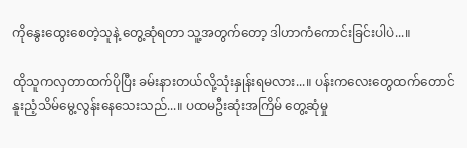ကိုနွေးထွေးစေတဲ့သူနဲ့ တွေ့ဆုံရတာ သူ့အတွက်တော့ ဒါဟာကံကောင်းခြင်းပါပဲ...။

ထိုသူကလှတာထက်ပိုပြီး ခမ်းနားတယ်လို့သုံးနှုန်းရမလား...။ ပန်းကလေးတွေထက်တောင် နူးညံ့သိမ်မွေ့လွန်းနေသေးသည်...။ ပထမဦးဆုံးအကြိမ် တွေ့ဆုံမှု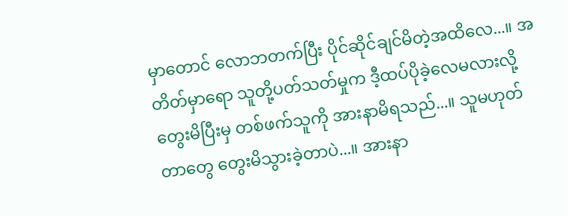မှာတောင် လောဘတက်ပြီး ပိုင်ဆိုင်ချင်မိတဲ့အထိလေ...။ အတိတ်မှာရော သူတို့ပတ်သတ်မှုက ဒီ့ထပ်ပိုခဲ့လေမလားလို့တွေးမိပြီးမှ တစ်ဖက်သူကို အားနာမိရသည်...။ သူမဟုတ်တာတွေ တွေးမိသွားခဲ့တာပဲ...။ အားနာ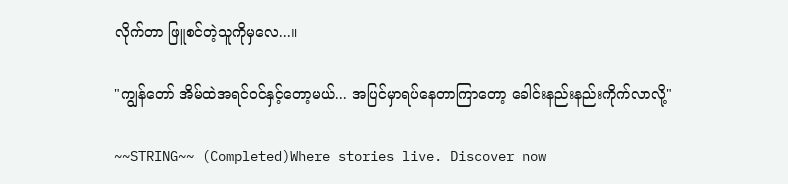လိုက်တာ ဖြူစင်တဲ့သူကိုမှလေ...။

"ကျွန်တော် အိမ်ထဲအရင်ဝင်နှင့်တော့မယ်... အပြင်မှာရပ်နေတာကြာတော့ ခေါင်းနည်းနည်းကိုက်လာလို့"

~~STRING~~ (Completed)Where stories live. Discover now